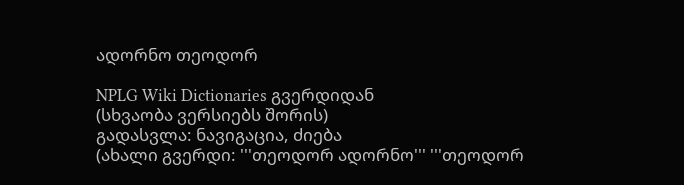ადორნო თეოდორ

NPLG Wiki Dictionaries გვერდიდან
(სხვაობა ვერსიებს შორის)
გადასვლა: ნავიგაცია, ძიება
(ახალი გვერდი: '''თეოდორ ადორნო''' '''თეოდორ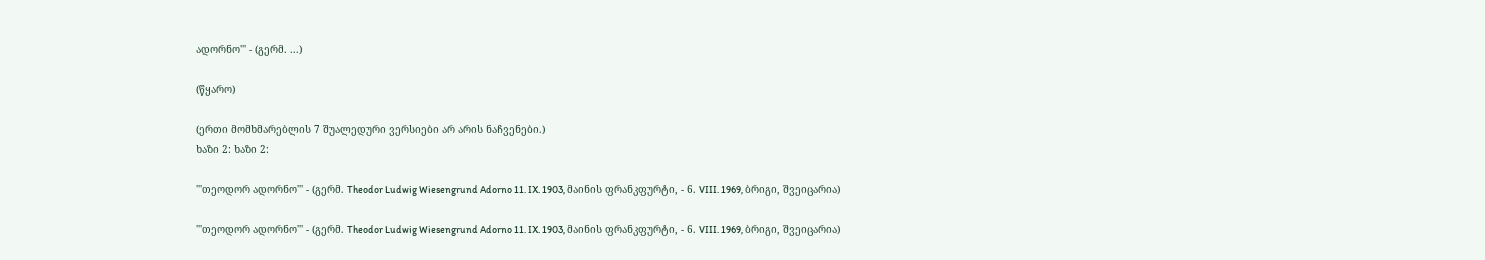ადორნო''' - (გერმ. ...)

(წყარო)

(ერთი მომხმარებლის 7 შუალედური ვერსიები არ არის ნაჩვენები.)
ხაზი 2: ხაზი 2:

'''თეოდორ ადორნო''' - (გერმ. Theodor Ludwig Wiesengrund Adorno 11. IX. 1903, მაინის ფრანკფურტი, - 6. VIII. 1969, ბრიგი, შვეიცარია)

'''თეოდორ ადორნო''' - (გერმ. Theodor Ludwig Wiesengrund Adorno 11. IX. 1903, მაინის ფრანკფურტი, - 6. VIII. 1969, ბრიგი, შვეიცარია)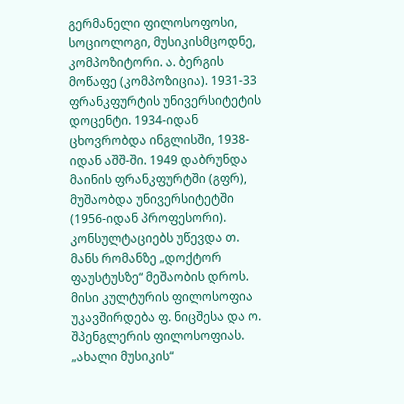გერმანელი ფილოსოფოსი, სოციოლოგი, მუსიკისმცოდნე, კომპოზიტორი. ა. ბერგის მოწაფე (კომპოზიცია). 1931-33 ფრანკფურტის უნივერსიტეტის დოცენტი. 1934-იდან ცხოვრობდა ინგლისში, 1938-იდან აშშ-ში. 1949 დაბრუნდა მაინის ფრანკფურტში (გფრ), მუშაობდა უნივერსიტეტში (1956-იდან პროფესორი). კონსულტაციებს უწევდა თ. მანს რომანზე „დოქტორ ფაუსტუსზე“ მეშაობის დროს. მისი კულტურის ფილოსოფია უკავშირდება ფ. ნიცშესა და ო. შპენგლერის ფილოსოფიას. „ახალი მუსიკის“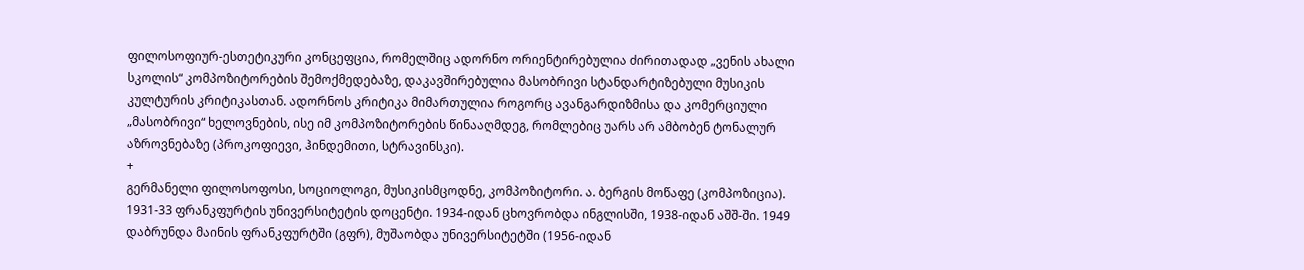ფილოსოფიურ-ესთეტიკური კონცეფცია, რომელშიც ადორნო ორიენტირებულია ძირითადად „ვენის ახალი სკოლის“ კომპოზიტორების შემოქმედებაზე, დაკავშირებულია მასობრივი სტანდარტიზებული მუსიკის კულტურის კრიტიკასთან. ადორნოს კრიტიკა მიმართულია როგორც ავანგარდიზმისა და კომერციული „მასობრივი“ ხელოვნების, ისე იმ კომპოზიტორების წინააღმდეგ, რომლებიც უარს არ ამბობენ ტონალურ აზროვნებაზე (პროკოფიევი, ჰინდემითი, სტრავინსკი).
+
გერმანელი ფილოსოფოსი, სოციოლოგი, მუსიკისმცოდნე, კომპოზიტორი. ა. ბერგის მოწაფე (კომპოზიცია). 1931-33 ფრანკფურტის უნივერსიტეტის დოცენტი. 1934-იდან ცხოვრობდა ინგლისში, 1938-იდან აშშ-ში. 1949 დაბრუნდა მაინის ფრანკფურტში (გფრ), მუშაობდა უნივერსიტეტში (1956-იდან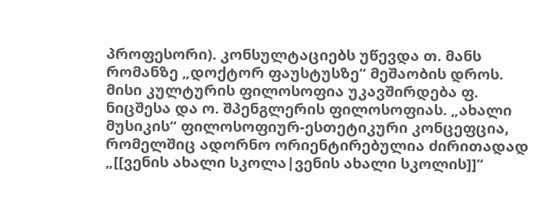პროფესორი). კონსულტაციებს უწევდა თ. მანს რომანზე „დოქტორ ფაუსტუსზე“ მეშაობის დროს. მისი კულტურის ფილოსოფია უკავშირდება ფ. ნიცშესა და ო. შპენგლერის ფილოსოფიას. „ახალი მუსიკის“ ფილოსოფიურ-ესთეტიკური კონცეფცია, რომელშიც ადორნო ორიენტირებულია ძირითადად „[[ვენის ახალი სკოლა|ვენის ახალი სკოლის]]“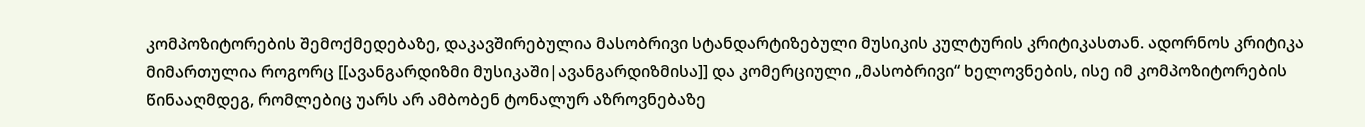კომპოზიტორების შემოქმედებაზე, დაკავშირებულია მასობრივი სტანდარტიზებული მუსიკის კულტურის კრიტიკასთან. ადორნოს კრიტიკა მიმართულია როგორც [[ავანგარდიზმი მუსიკაში|ავანგარდიზმისა]] და კომერციული „მასობრივი“ ხელოვნების, ისე იმ კომპოზიტორების წინააღმდეგ, რომლებიც უარს არ ამბობენ ტონალურ აზროვნებაზე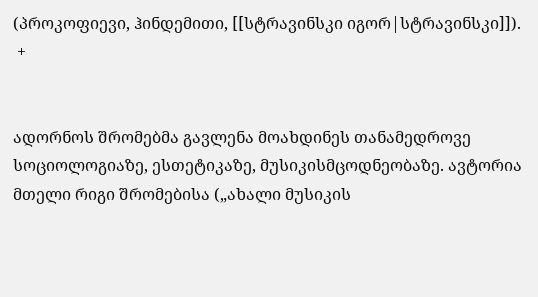(პროკოფიევი, ჰინდემითი, [[სტრავინსკი იგორ|სტრავინსკი]]).
 +


ადორნოს შრომებმა გავლენა მოახდინეს თანამედროვე სოციოლოგიაზე, ესთეტიკაზე, მუსიკისმცოდნეობაზე. ავტორია მთელი რიგი შრომებისა („ახალი მუსიკის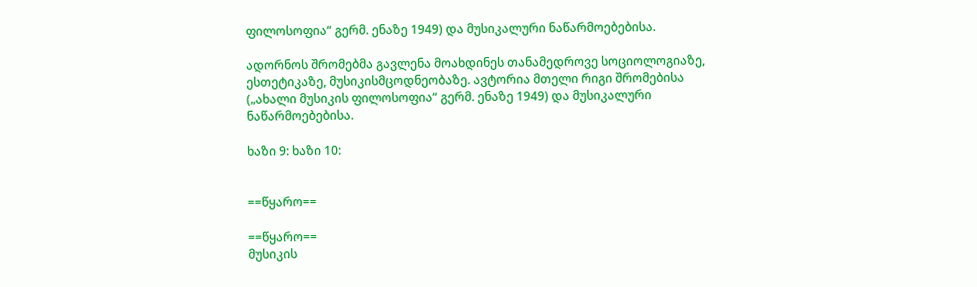ფილოსოფია“ გერმ. ენაზე 1949) და მუსიკალური ნაწარმოებებისა.

ადორნოს შრომებმა გავლენა მოახდინეს თანამედროვე სოციოლოგიაზე, ესთეტიკაზე, მუსიკისმცოდნეობაზე. ავტორია მთელი რიგი შრომებისა („ახალი მუსიკის ფილოსოფია“ გერმ. ენაზე 1949) და მუსიკალური ნაწარმოებებისა.

ხაზი 9: ხაზი 10:


==წყარო==

==წყარო==
მუსიკის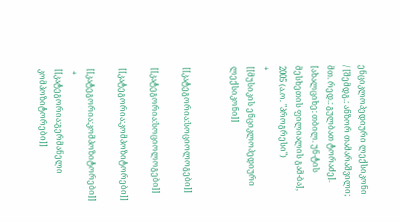ენციკლოპედიური ლექსიკონი / [შემდგ.: ანზორ თამარაშვილი; მთ. რედ.: გულბათ ტორაძე]. [ახალციხე: თბილ. უნ-ტის მესხეთის ფილიალის გამ-ბა], 2005 (ა.ო. "პროგრესი")
+
[[მუსიკის ენციკლოპედიური ლექსიკონი]]


[[კატეგორია:სოციოლოგები]]

[[კატეგორია:სოციოლოგები]]

[[კატეგორია:კომპოზიტორები]]

[[კატეგორია:კომპოზიტორები]]
 +
[[კატეგორია:გერმანელი კომპოზიტორები]]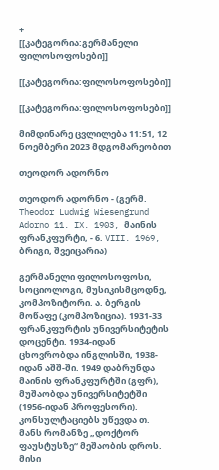+
[[კატეგორია:გერმანელი ფილოსოფოსები]]

[[კატეგორია:ფილოსოფოსები]]

[[კატეგორია:ფილოსოფოსები]]

მიმდინარე ცვლილება 11:51, 12 ნოემბერი 2023 მდგომარეობით

თეოდორ ადორნო

თეოდორ ადორნო - (გერმ. Theodor Ludwig Wiesengrund Adorno 11. IX. 1903, მაინის ფრანკფურტი, - 6. VIII. 1969, ბრიგი, შვეიცარია)

გერმანელი ფილოსოფოსი, სოციოლოგი, მუსიკისმცოდნე, კომპოზიტორი. ა. ბერგის მოწაფე (კომპოზიცია). 1931-33 ფრანკფურტის უნივერსიტეტის დოცენტი. 1934-იდან ცხოვრობდა ინგლისში, 1938-იდან აშშ-ში. 1949 დაბრუნდა მაინის ფრანკფურტში (გფრ), მუშაობდა უნივერსიტეტში (1956-იდან პროფესორი). კონსულტაციებს უწევდა თ. მანს რომანზე „დოქტორ ფაუსტუსზე“ მეშაობის დროს. მისი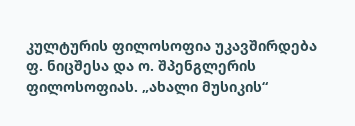კულტურის ფილოსოფია უკავშირდება ფ. ნიცშესა და ო. შპენგლერის ფილოსოფიას. „ახალი მუსიკის“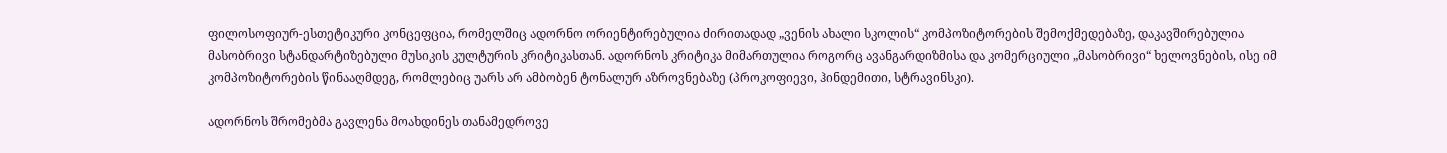ფილოსოფიურ-ესთეტიკური კონცეფცია, რომელშიც ადორნო ორიენტირებულია ძირითადად „ვენის ახალი სკოლის“ კომპოზიტორების შემოქმედებაზე, დაკავშირებულია მასობრივი სტანდარტიზებული მუსიკის კულტურის კრიტიკასთან. ადორნოს კრიტიკა მიმართულია როგორც ავანგარდიზმისა და კომერციული „მასობრივი“ ხელოვნების, ისე იმ კომპოზიტორების წინააღმდეგ, რომლებიც უარს არ ამბობენ ტონალურ აზროვნებაზე (პროკოფიევი, ჰინდემითი, სტრავინსკი).

ადორნოს შრომებმა გავლენა მოახდინეს თანამედროვე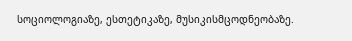სოციოლოგიაზე, ესთეტიკაზე, მუსიკისმცოდნეობაზე.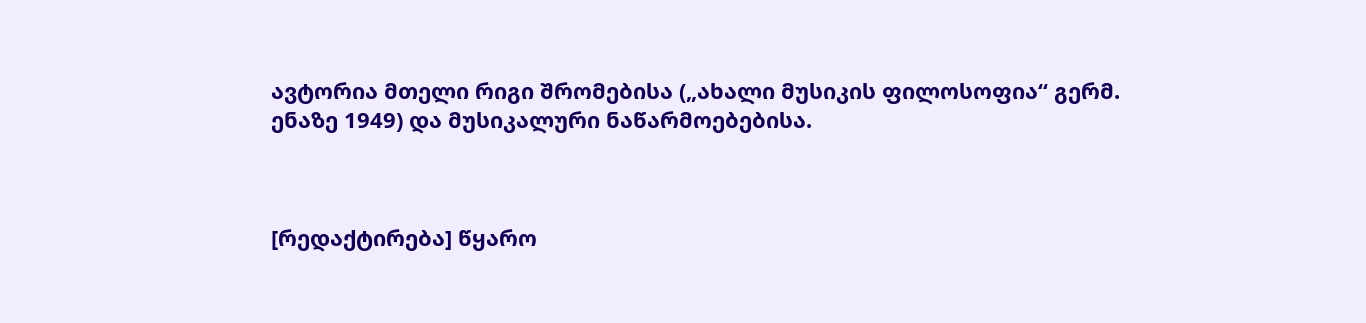ავტორია მთელი რიგი შრომებისა („ახალი მუსიკის ფილოსოფია“ გერმ. ენაზე 1949) და მუსიკალური ნაწარმოებებისა.



[რედაქტირება] წყარო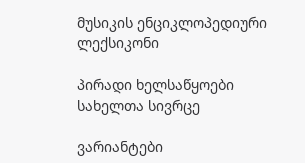მუსიკის ენციკლოპედიური ლექსიკონი

პირადი ხელსაწყოები
სახელთა სივრცე

ვარიანტები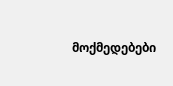მოქმედებები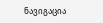ნავიგაცია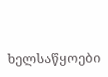ხელსაწყოები